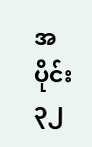အပိုင်း ၃၂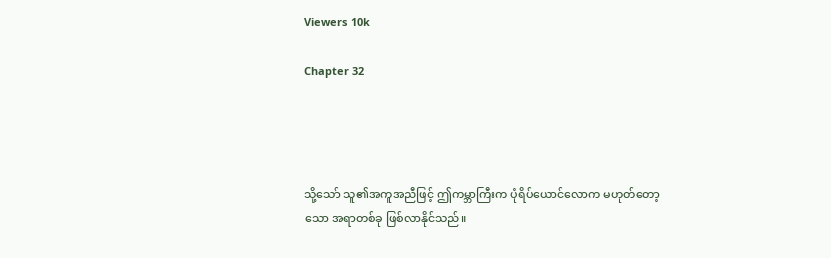Viewers 10k

Chapter 32




သို့သော် သူ၏အကူအညီဖြင့် ဤကမ္ဘာကြီးက ပုံရိပ်ယောင်လောက မဟုတ်တော့သော အရာတစ်ခု ဖြစ်လာနိုင်သည်။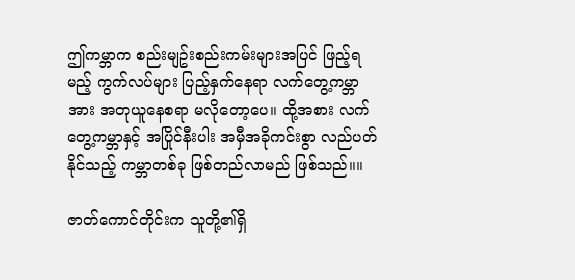ဤကမ္ဘာက စည်းမျဥ်းစည်းကမ်းများအပြင် ဖြည့်ရမည့် ကွက်လပ်များ ပြည့်နှက်နေရာ လက်တွေ့ကမ္ဘာအား အတုယူနေစရာ မလိုတော့ပေ။ ထို့အစား လက်တွေ့ကမ္ဘာနှင့် အပြိုင်နီးပါး အမှီအခိုကင်းစွာ လည်ပတ်နိုင်သည့် ကမ္ဘာတစ်ခု ဖြစ်တည်လာမည် ဖြစ်သည်။။

ဇာတ်ကောင်တိုင်းက သူတို့၏ရှိ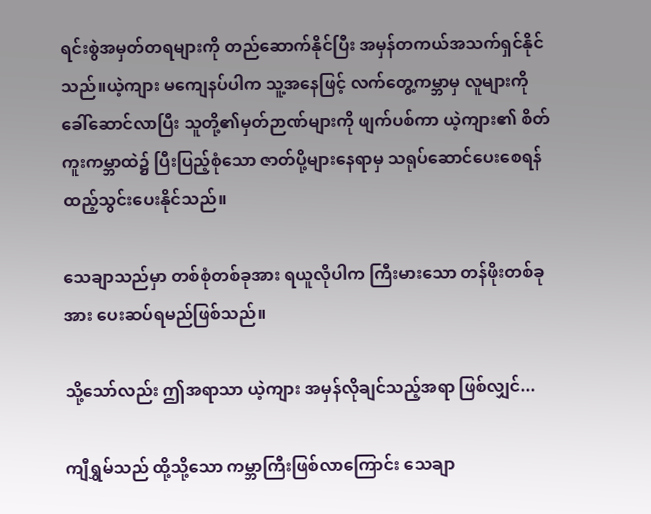ရင်းစွဲအမှတ်တရများကို တည်ဆောက်နိုင်ပြီး အမှန်တကယ်အသက်ရှင်နိုင်သည်။ယဲ့ကျား မကျေနပ်ပါက သူ့အနေဖြင့် လက်တွေ့ကမ္ဘာမှ လူများကို ခေါ်ဆောင်လာပြီး သူတို့၏မှတ်ဉာဏ်များကို ဖျက်ပစ်ကာ ယဲ့ကျား၏ စိတ်ကူးကမ္ဘာထဲ၌ ပြီးပြည့်စုံသော ဇာတ်ပို့များနေရာမှ သရုပ်ဆောင်ပေးစေရန် ထည့်သွင်းပေးနိုင်သည်။

သေချာသည်မှာ တစ်စုံတစ်ခုအား ရယူလိုပါက ကြီးမားသော တန်ဖိုးတစ်ခုအား ပေးဆပ်ရမည်ဖြစ်သည်။

သို့သော်လည်း ဤအရာသာ ယဲ့ကျား အမှန်လိုချင်သည့်အရာ ဖြစ်လျှင်...

ကျီရွှမ်သည် ထို့သို့သော ကမ္ဘာကြီးဖြစ်လာကြောင်း သေချာ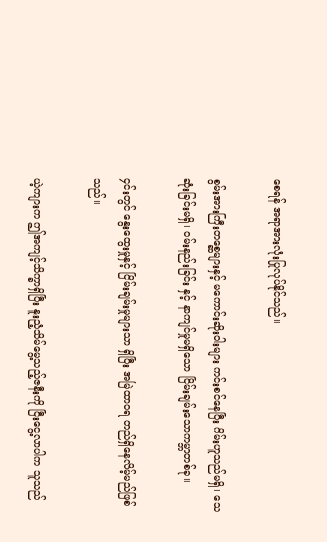စေရန် အရာအားလုံးပြုလုပ်နိုင်သည်။

စွမ်းအားကြီးတစ္ဆေများနှင့် မကောင်းဆိုးဝါးများ ကင်းစင်နေပြီး ဂိမ်းဟူသည်မရှိ၊ သေဆုံးခြင်းမရှိ၊ ဝမ်းနည်းခြင်း နှင့် နာကျင်မှုမရှိသော ငြိမ်းချမ်းသောကမ္ဘာတစ်ခု။

၄င်းတွင် နွေးထွေးမှုနှင့် ငြိမ်းချမ်းမှုများသာ ရှိပြီး အမြဲထာဝရ တည်ရှိနေလိမ့်မည်ဖြစ်သည်။

ယဲ့ကျားက ဤအကျင့်သိက္ခာရှိပြီး နူးညံ့သိမ်မွေ့သည့်ဇနီးကို ငြီးငွေ့လာပါက သူသည်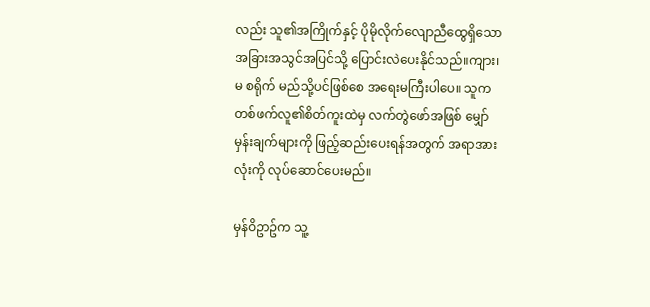လည်း သူ၏အကြိုက်နှင့် ပိုမိုလိုက်လျောညီထွေရှိသော အခြားအသွင်အပြင်သို့ ပြောင်းလဲပေးနိုင်သည်။ကျား၊မ စရိုက် မည်သို့ပင်ဖြစ်စေ အရေးမကြီးပါပေ။ သူက တစ်ဖက်လူ၏စိတ်ကူးထဲမှ လက်တွဲဖော်အဖြစ် မျှော်မှန်းချက်များကို ဖြည့်ဆည်းပေးရန်အတွက် အရာအားလုံးကို လုပ်ဆောင်ပေးမည်။

မှန်ဝိဥာဥ်က သူ့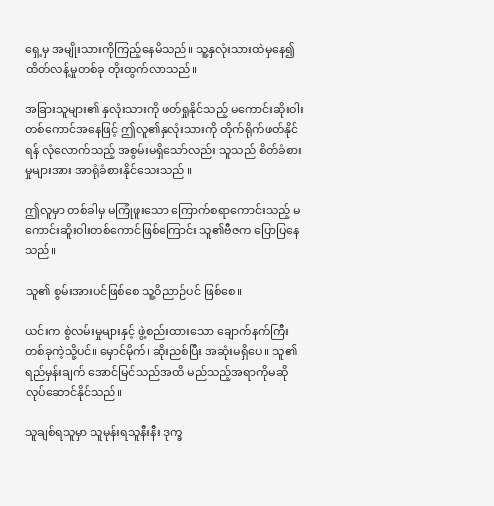ရှေ့မှ အမျိုးသားကိုကြည့်နေမိသည်။ သူ့နှလုံးသားထဲမှနေ၍ ထိတ်လန့်မှုတစ်ခု တိုးထွက်လာသည်။

အခြားသူများ၏ နှလုံးသားကို ဖတ်ရှုနိုင်သည့် မကောင်းဆိုးဝါးတစ်ကောင်အနေဖြင့် ဤလူ၏နှလုံးသားကို တိုက်ရိုက်ဖတ်နိုင်ရန် လုံလောက်သည့် အစွမ်းမရှိသော်လည်း သူသည် စိတ်ခံစားမှုများအား အာရုံခံစားနိုင်သေးသည် ။

ဤလူမှာ တစ်ခါမှ မကြုံဖူးသော ကြောက်စရာကောင်းသည့် မကောင်းဆိူးဝါးတစ်ကောင်ဖြစ်ကြောင်း သူ၏ဗီဇက ပြောပြနေသည်။

သူ၏ စွမ်းအားပင်ဖြစ်စေ သူ့ဝိညာဉ်ပင် ဖြစ်စေ။

ယင်းက စွဲလမ်းမှုများနှင့် ဖွဲ့စည်းထားသော ချောက်နက်ကြီးတစ်ခုကဲ့သို့ပင်။ မှောင်မိုက်၊ ဆိုးညစ်ပြီး အဆုံးမရှိပေ။ သူ၏ရည်မှန်းချက် အောင်မြင်သည်အထိ မည်သည့်အရာကိုမဆို လုပ်ဆောင်နိုင်သည်။

သူချစ်ရသူမှာ သူမုန်းရသူနီးနီး ဒုက္ခ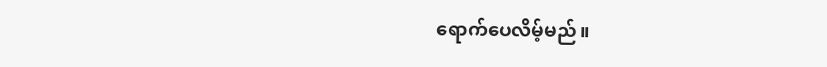ရောက်ပေလိမ့်မည်။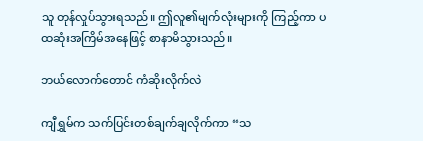သူ တုန်လှုပ်သွားရသည်။ ဤလူ၏မျက်လုံးများကို ကြည့်ကာ ပထဆုံးအကြိမ်အနေဖြင့် စာနာမိသွားသည်။

ဘယ်လောက်တောင် ကံဆိုးလိုက်လဲ

ကျီရွှမ်က သက်ပြင်းတစ်ချက်ချလိုက်ကာ “သ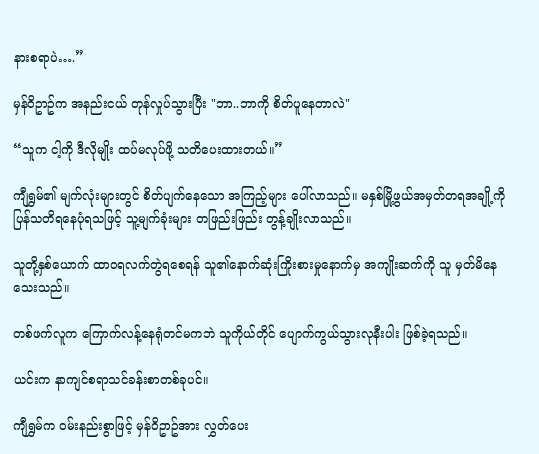နားစရာပဲ….”

မှန်ဝိဥာဥ်က အနည်းငယ် တုန်လှုပ်သွားပြီး "ဘာ..ဘာကို စိတ်ပူနေတာလဲ"

“သူက ငါ့ကို ဒီလိုမျိုး ထပ်မလုပ်ဖို့ သတိပေးထားတယ်။”

ကျီရွှမ်၏ မျက်လုံးများတွင် စိတ်ပျက်နေသော အကြည့်များ ပေါ်လာသည်။ မနှစ်မြို့ဖွယ်အမှတ်တရအချို့ကို ပြန်သတိရနေပုံရသဖြင့် သူ့မျက်ခုံးများ တဖြည်းဖြည်း တွန့်ချိုးလာသည်။

သူတို့နှစ်ယောက် ထာဝရလက်တွဲရစေရန် သူ၏နောက်ဆုံးကြိုးစားမှုနောက်မှ အကျိုးဆက်ကို သူ မှတ်မိနေသေးသည်။

တစ်ဖက်လူက ကြောက်လန့်နေရုံတင်မကဘဲ သူကိုယ်တိုင် ပျောက်ကွယ်သွားလုနီးပါး ဖြစ်ခဲ့ရသည်။

ယင်းက နာကျင်စရာသင်ခန်းစာတစ်ခုပင်။

ကျီရွှမ်က ဝမ်းနည်းစွာဖြင့် မှန်ဝိဥာဥ်အား လွှတ်ပေး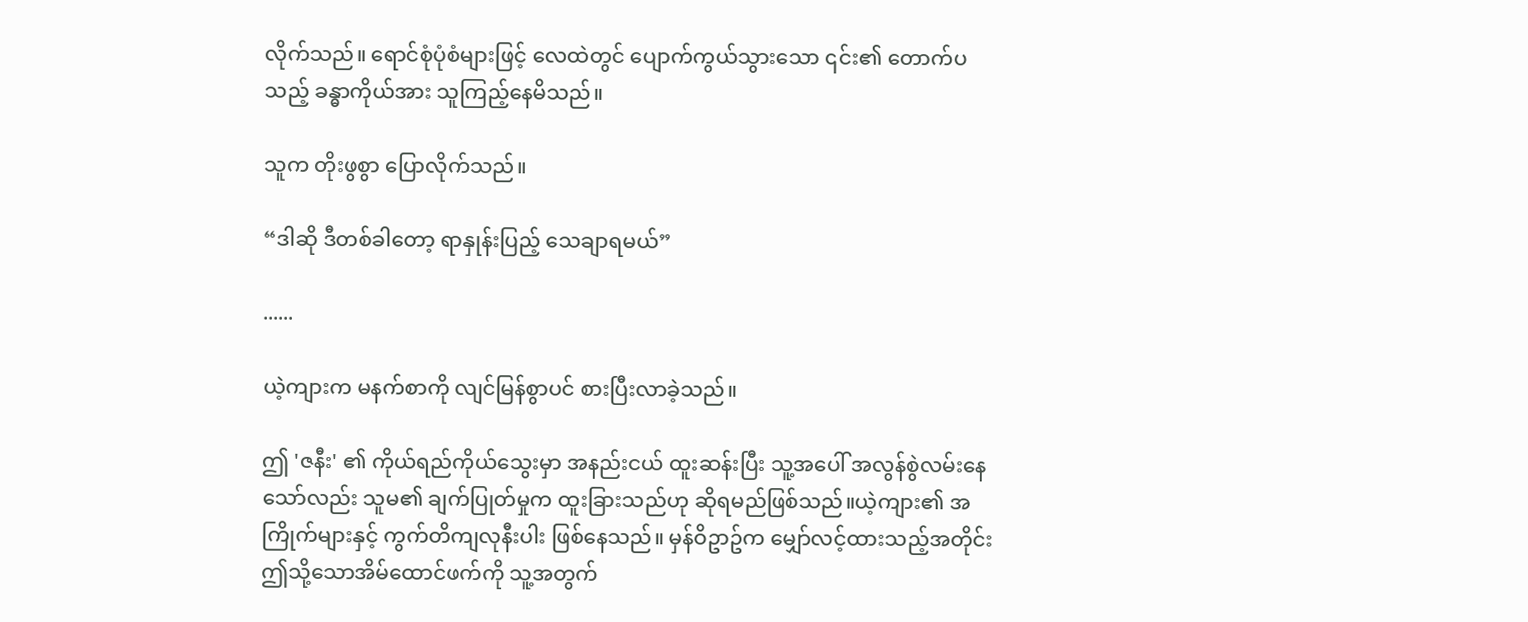လိုက်သည်။ ရောင်စုံပုံစံများဖြင့် လေထဲတွင် ပျောက်ကွယ်သွားသော ၎င်း၏ တောက်ပသည့် ခန္ဓာကိုယ်အား သူကြည့်နေမိသည်။

သူက တိုးဖွစွာ ပြောလိုက်သည်။

“ဒါဆို ဒီတစ်ခါတော့ ရာနှုန်းပြည့် သေချာရမယ်”

......

ယဲ့ကျားက မနက်စာကို လျင်မြန်စွာပင် စားပြီးလာခဲ့သည်။

ဤ 'ဇနီး' ၏ ကိုယ်ရည်ကိုယ်သွေးမှာ အနည်းငယ် ထူးဆန်းပြီး သူ့အပေါ် အလွန်စွဲလမ်းနေသော်လည်း သူမ၏ ချက်ပြုတ်မှုက ထူးခြားသည်ဟု ဆိုရမည်ဖြစ်သည်။ယဲ့ကျား၏ အကြိုက်များနှင့် ကွက်တိကျလုနီးပါး ဖြစ်နေသည်။ မှန်ဝိဥာဥ်က မျှော်လင့်ထားသည့်အတိုင်း ဤသို့သောအိမ်ထောင်ဖက်ကို သူ့အတွက်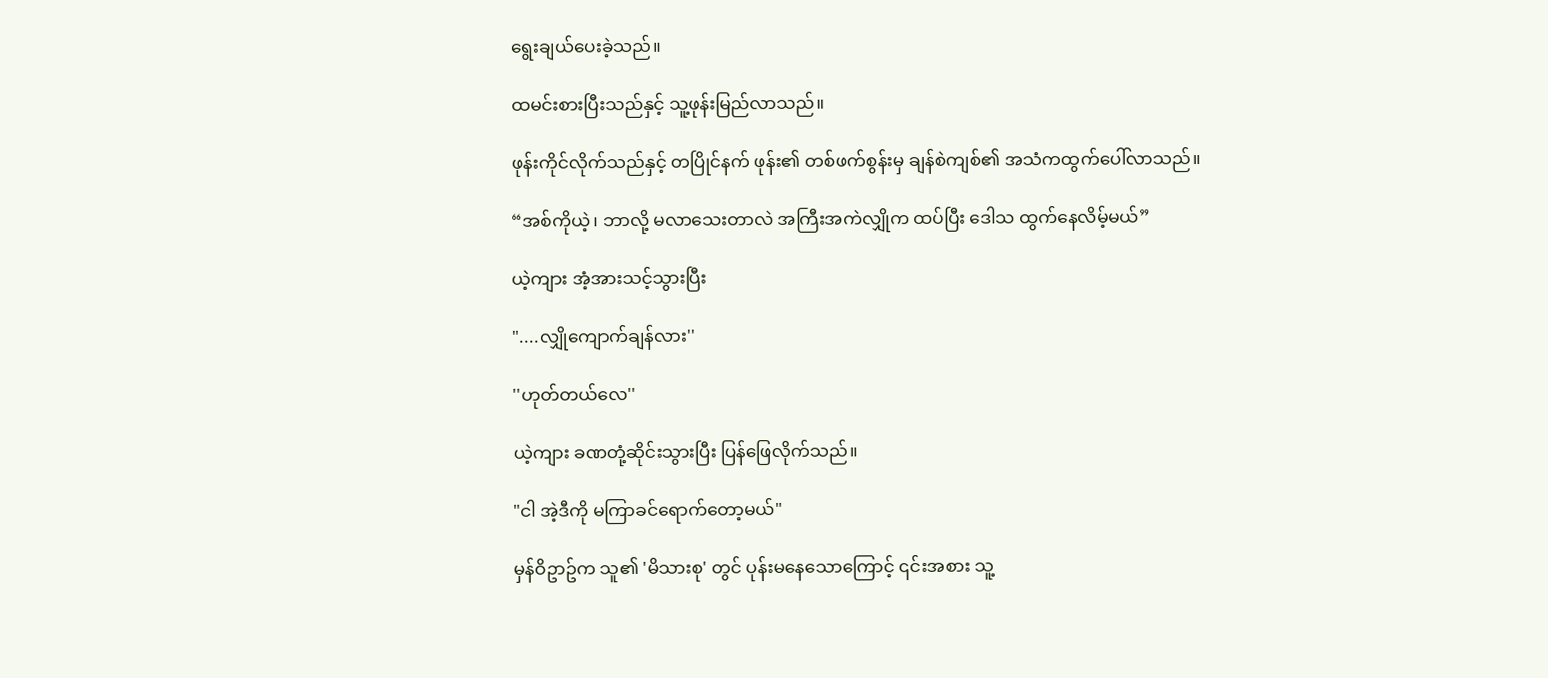ရွေးချယ်ပေးခဲ့သည်။

ထမင်းစားပြီးသည်နှင့် သူ့ဖုန်းမြည်လာသည်။

ဖုန်းကိုင်လိုက်သည်နှင့် တပြိုင်နက် ဖုန်း၏ တစ်ဖက်စွန်းမှ ချန်စဲကျစ်၏ အသံကထွက်ပေါ်လာသည်။

“အစ်ကိုယဲ့၊ ဘာလို့ မလာသေးတာလဲ အကြီးအကဲလျှိုက ထပ်ပြီး ဒေါသ ထွက်နေလိမ့်မယ်”

ယဲ့ကျား အံ့အားသင့်သွားပြီး

"....လျှိုကျောက်ချန်လား''

''ဟုတ်တယ်လေ''

ယဲ့ကျား ခဏတုံ့ဆိုင်းသွားပြီး ပြန်ဖြေလိုက်သည်။

"ငါ အဲ့ဒီကို မကြာခင်ရောက်တော့မယ်"

မှန်ဝိဥာဥ်က သူ၏ 'မိသားစု' တွင် ပုန်းမနေသောကြောင့် ၎င်းအစား သူ့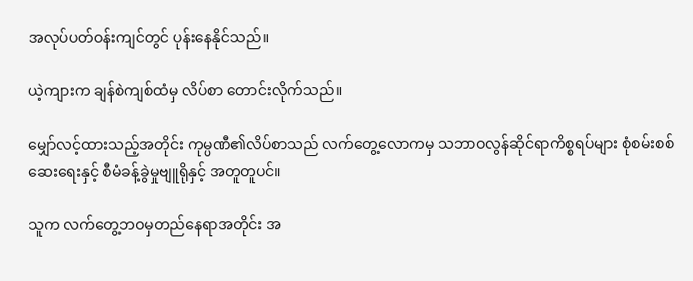အလုပ်ပတ်ဝန်းကျင်တွင် ပုန်းနေနိုင်သည်။

ယဲ့ကျားက ချန်စဲကျစ်ထံမှ လိပ်စာ တောင်းလိုက်သည်။

မျှော်လင့်ထားသည့်အတိုင်း ကုမ္ပဏီ၏လိပ်စာသည် လက်တွေ့လောကမှ သဘာဝလွန်ဆိုင်ရာကိစ္စရပ်များ စုံစမ်းစစ်ဆေးရေးနှင့် စီမံခန့်ခွဲမှုဗျူရိုနှင့် အတူတူပင်။

သူက လက်တွေ့ဘဝမှတည်နေရာအတိုင်း အ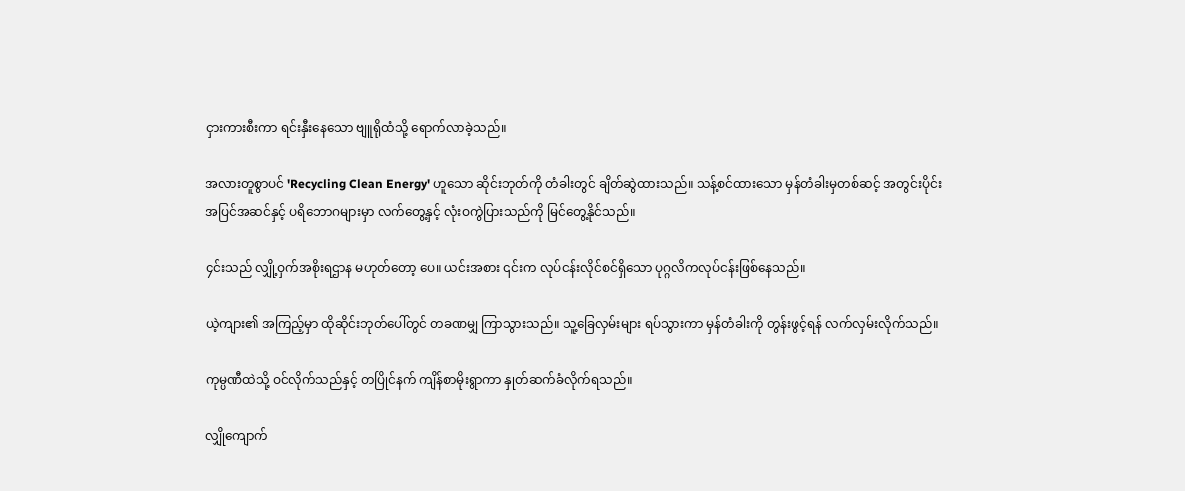ငှားကားစီးကာ ရင်းနှီးနေသော ဗျူရိုထံသို့ ရောက်လာခဲ့သည်။

အလားတူစွာပင် 'Recycling Clean Energy' ဟူသော ဆိုင်းဘုတ်ကို တံခါးတွင် ချိတ်ဆွဲထားသည်။ သန့်စင်ထားသော မှန်တံခါးမှတစ်ဆင့် အတွင်းပိုင်းအပြင်အဆင်နှင့် ပရိဘောဂများမှာ လက်တွေ့နှင့် လုံးဝကွဲပြားသည်ကို မြင်တွေ့နိုင်သည်။

၄င်းသည် လျှို့ဝှက်အစိုးရဌာန မဟုတ်တော့ ပေ။ ယင်းအစား ၎င်းက လုပ်ငန်းလိုင်စင်ရှိသော ပုဂ္ဂလိကလုပ်ငန်းဖြစ်နေသည်။

ယဲ့ကျား၏ အကြည့်မှာ ထိုဆိုင်းဘုတ်ပေါ်တွင် တခဏမျှ ကြာသွားသည်။ သူ့ခြေလှမ်းများ ရပ်သွားကာ မှန်တံခါးကို တွန်းဖွင့်ရန် လက်လှမ်းလိုက်သည်။

ကုမ္ပဏီထဲသို့ ဝင်လိုက်သည်နှင့် တပြိုင်နက် ကျိန်စာမိုးရွာကာ နှုတ်ဆက်ခံလိုက်ရသည်။

လျှိုကျောက်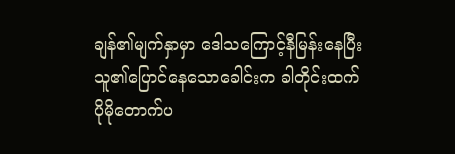ချန်၏မျက်နှာမှာ ဒေါသကြောင့်နီမြန်းနေပြီး သူ၏ပြောင်နေသောခေါင်းက ခါတိုင်းထက်ပိုမိုတောက်ပ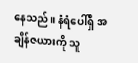နေသည်။ နံရံပေါ်ရှိ အချိန်ဇယားကို သူ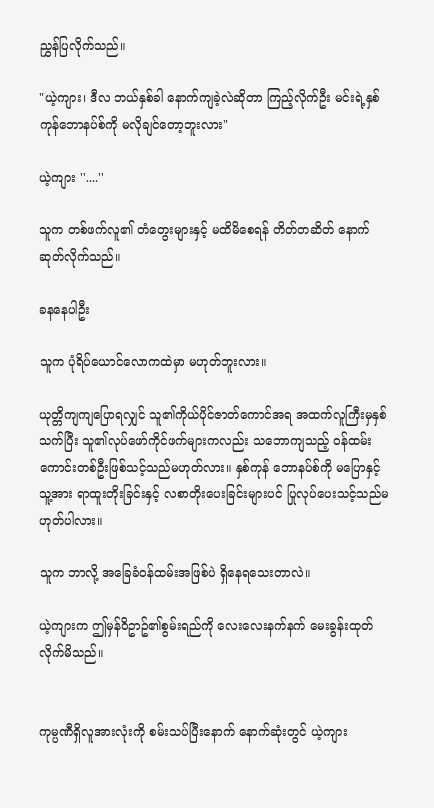ညွှန်ပြလိုက်သည်။

"ယဲ့ကျား၊ ဒီလ ဘယ်နှစ်ခါ နောက်ကျခဲ့လဲဆိုတာ ကြည့်လိုက်ဦး မင်းရဲ့နှစ်ကုန်ဘောနပ်စ်ကို မလိုချင်တော့ဘူးလား"

ယဲ့ကျား ''....''

သူက တစ်ဖက်လူ၏ တံတွေးများနှင့် မထိမိစေရန် တိတ်တဆိတ် နောက်ဆုတ်လိုက်သည်။

ခနနေပါဦး

သူက ပုံရိပ်ယောင်လောကထဲမှာ မဟုတ်ဘူးလား။

ယုတ္တိကျကျပြောရလျှင် သူ၏ကိုယ်ပိုင်ဇာတ်ကောင်အရ အထက်လူကြီးမှနှစ်သက်ပြီး သူ၏လုပ်ဖော်ကိုင်ဖက်များကလည်း သဘောကျသည့် ဝန်ထမ်းကောင်းတစ်ဦးဖြစ်သင့်သည်မဟုတ်လား။ နှစ်ကုန် ဘောနပ်စ်ကို မပြောနှင့် သူ့အား ရာထူးတိုးခြင်းနှင့် လစာတိုးပေးခြင်းများပင် ပြုလုပ်ပေးသင့်သည်မဟုတ်ပါလား။

သူက ဘာလို့ အခြေခံဝန်ထမ်းအဖြစ်ပဲ ရှိနေရသေးတာလဲ။

ယဲ့ကျားက ဤမှန်ဝိဥာဥ်၏စွမ်းရည်ကို လေးလေးနက်နက် မေးခွန်းထုတ်လိုက်မိသည်။


ကုမ္ပဏီရှိလူအားလုံးကို စမ်းသပ်ပြီးနောက် နောက်ဆုံးတွင် ယဲ့ကျား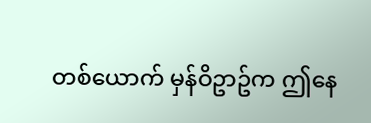တစ်ယောက် မှန်ဝိဥာဥ်က ဤနေ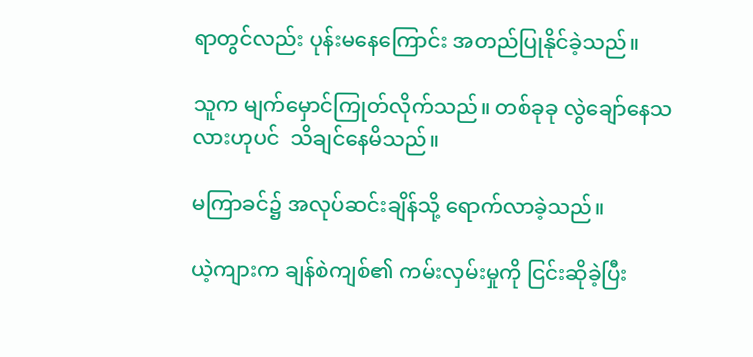ရာတွင်လည်း ပုန်းမနေကြောင်း အတည်ပြုနိုင်ခဲ့သည်။

သူက မျက်မှောင်ကြုတ်လိုက်သည်။ တစ်ခုခု လွဲချော်နေသလားဟုပင်  သိချင်နေမိသည်။

မကြာခင်၌ အလုပ်ဆင်းချိန်သို့ ရောက်လာခဲ့သည်။

ယဲ့ကျားက ချန်စဲကျစ်၏ ကမ်းလှမ်းမှုကို ငြင်းဆိုခဲ့ပြီး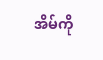အိမ်ကို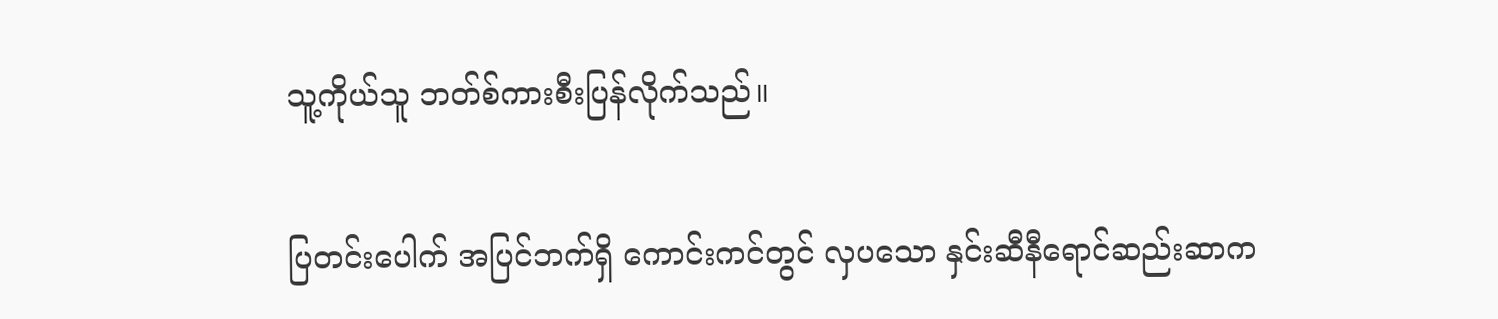သူ့ကိုယ်သူ ဘတ်စ်ကားစီးပြန်လိုက်သည်။

ပြတင်းပေါက် အပြင်ဘက်ရှိ ကောင်းကင်တွင် လှပသော နှင်းဆီနီရောင်ဆည်းဆာက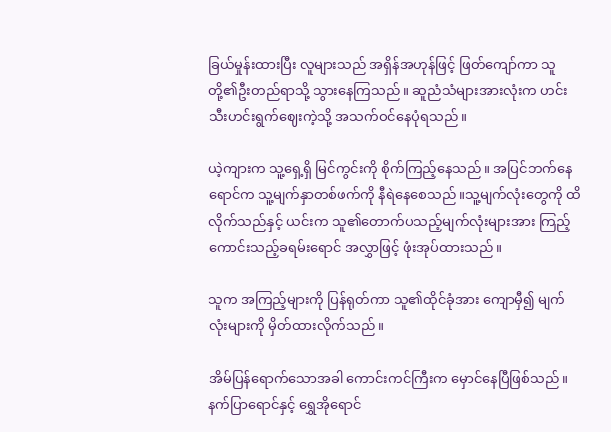ခြယ်မှုန်းထားပြီး လူများသည် အရှိန်အဟုန်ဖြင့် ဖြတ်ကျော်ကာ သူတို့၏ဦးတည်ရာသို့ သွားနေကြသည်။ ဆူညံသံများအားလုံးက ဟင်းသီးဟင်းရွက်ဈေးကဲ့သို့ အသက်ဝင်နေပုံရသည်။

ယဲ့ကျားက သူ့ရှေ့ရှိ မြင်ကွင်းကို စိုက်ကြည့်နေသည်။ အပြင်ဘက်နေရောင်က သူ့မျက်နှာတစ်ဖက်ကို နီရဲနေစေသည်။သူ့မျက်လုံးတွေကို ထိလိုက်သည်နှင့် ယင်းက သူ၏တောက်ပသည့်မျက်လုံးများအား ကြည့်ကောင်းသည့်ခရမ်းရောင် အလွှာဖြင့် ဖုံးအုပ်ထားသည်။

သူက အကြည့်များကို ပြန်ရုတ်ကာ သူ၏ထိုင်ခုံအား ကျောမှီ၍ မျက်လုံးများကို မှိတ်ထားလိုက်သည်။

အိမ်ပြန်ရောက်သောအခါ ကောင်းကင်ကြီးက မှောင်နေပြီဖြစ်သည်။ နက်ပြာရောင်နှင့် ရွှေအိုရောင်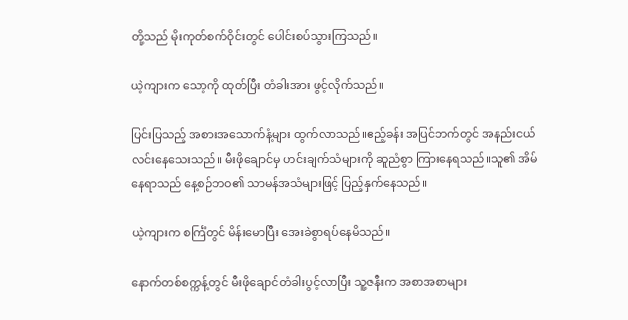တို့သည် မိုးကုတ်စက်ဝိုင်းတွင် ပေါင်းစပ်သွားကြသည်။

ယဲ့ကျားက သော့ကို ထုတ်ပြီး တံခါးအား ဖွင့်လိုက်သည်။

ပြင်းပြသည့် အစားအသောက်နံ့များ ထွက်လာသည်။ဧည့်ခန်း အပြင်ဘက်တွင် အနည်းငယ် လင်းနေသေးသည်။ မီးဖိုချောင်မှ ဟင်းချက်သံများကို ဆူညံစွာ ကြားနေရသည်။သူ၏ အိမ်နေရာသည် နေ့စဉ်ဘဝ၏ သာမန်အသံများဖြင့် ပြည့်နှက်နေသည်။

ယဲ့ကျားက စင်္ကြံတွင် မိန်းမောပြီး အေးခဲစွာရပ်နေမိသည်။

နောက်တစ်စက္ကန့်တွင် မီးဖိုချောင်တံခါးပွင့်လာပြီး သူ့ဇနီးက အစာအစာများ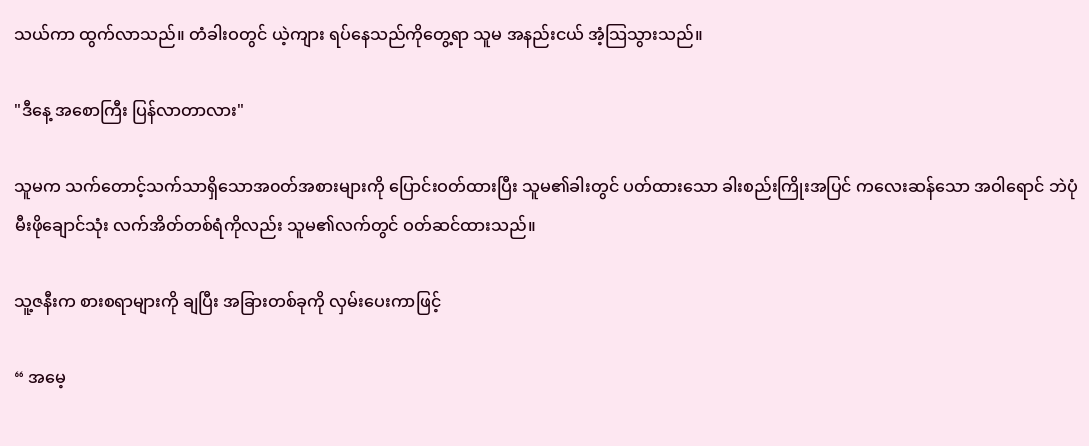သယ်ကာ ထွက်လာသည်။ တံခါးဝတွင် ယဲ့ကျား ရပ်နေသည်ကိုတွေ့ရာ သူမ အနည်းငယ် အံ့သြသွားသည်။

"ဒီနေ့ အစောကြီး ပြန်လာတာလား"

သူမက သက်တောင့်သက်သာရှိသောအ၀တ်အစားများကို ပြောင်းဝတ်ထားပြီး သူမ၏ခါးတွင် ပတ်ထားသော ခါးစည်းကြိုးအပြင် ကလေးဆန်သော အဝါရောင် ဘဲပုံ မီးဖိုချောင်သုံး လက်အိတ်တစ်ရံကိုလည်း သူမ၏လက်တွင် ဝတ်ဆင်ထားသည်။

သူ့ဇနီးက စားစရာများကို ချပြီး အခြားတစ်ခုကို လှမ်းပေးကာဖြင့်

“ အမေ့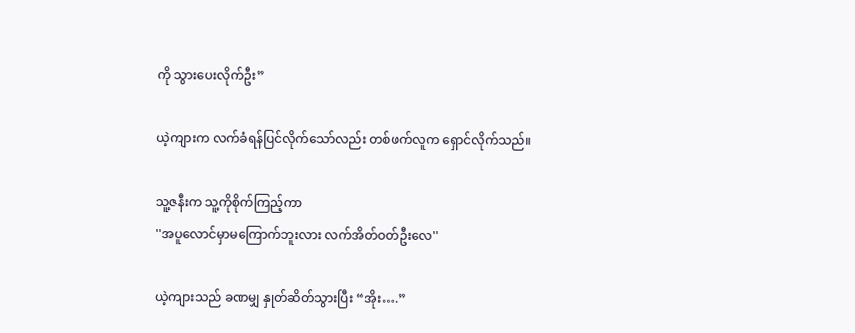ကို သွားပေးလိုက်ဦး”

ယဲ့ကျားက လက်ခံရန်ပြင်လိုက်သော်လည်း တစ်ဖက်လူက ရှောင်လိုက်သည်။

သူ့ဇနီးက သူ့ကိုစိုက်ကြည့်ကာ
''အပူလောင်မှာမကြောက်ဘူးလား လက်အိတ်ဝတ်ဦးလေ''

ယဲ့ကျားသည် ခဏမျှ နှုတ်ဆိတ်သွားပြီး “အိုး….”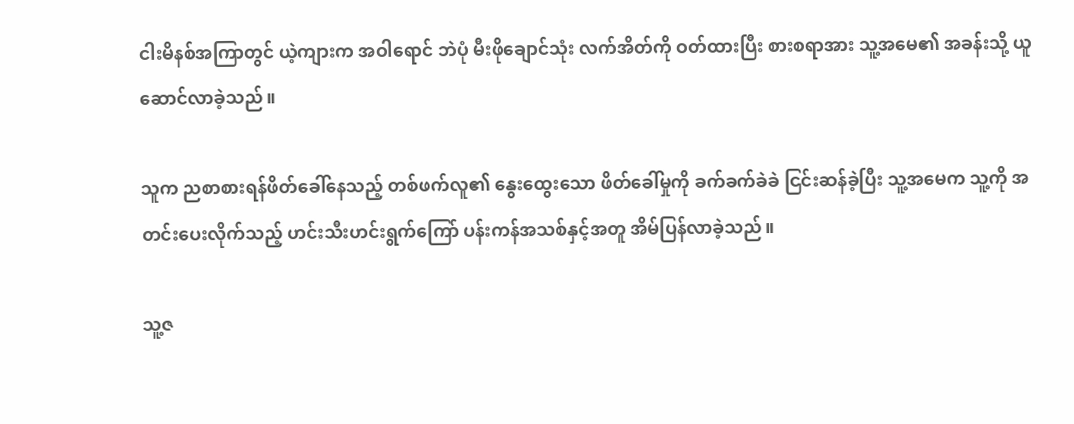ငါးမိနစ်အကြာတွင် ယဲ့ကျားက အဝါရောင် ဘဲပုံ မီးဖိုချောင်သုံး လက်အိတ်ကို ဝတ်ထားပြီး စားစရာအား သူ့အမေ၏ အခန်းသို့ ယူဆောင်လာခဲ့သည်။

သူက ညစာစားရန်ဖိတ်ခေါ်နေသည့် တစ်ဖက်လူ၏ နွေးထွေးသော ဖိတ်ခေါ်မှုကို ခက်ခက်ခဲခဲ ငြင်းဆန်ခဲ့ပြီး သူ့အမေက သူ့ကို အတင်းပေးလိုက်သည့် ဟင်းသီးဟင်းရွက်ကြော် ပန်းကန်အသစ်နှင့်အတူ အိမ်ပြန်လာခဲ့သည်။

သူ့ဇ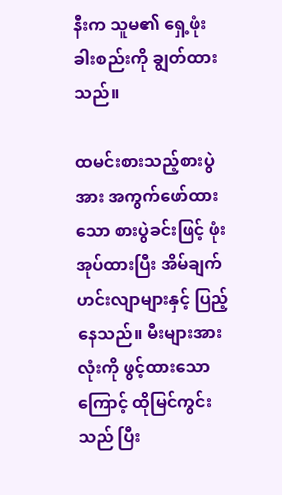နီးက သူမ၏ ရှေ့ဖုံးခါးစည်းကို ချွတ်ထားသည်။

ထမင်းစားသည့်စားပွဲအား အကွက်ဖော်ထားသော စားပွဲခင်းဖြင့် ဖုံးအုပ်ထားပြီး အိမ်ချက်ဟင်းလျာများနှင့် ပြည့်နေသည်။ မီးများအားလုံးကို ဖွင့်ထားသောကြောင့် ထိုမြင်ကွင်းသည် ပြီး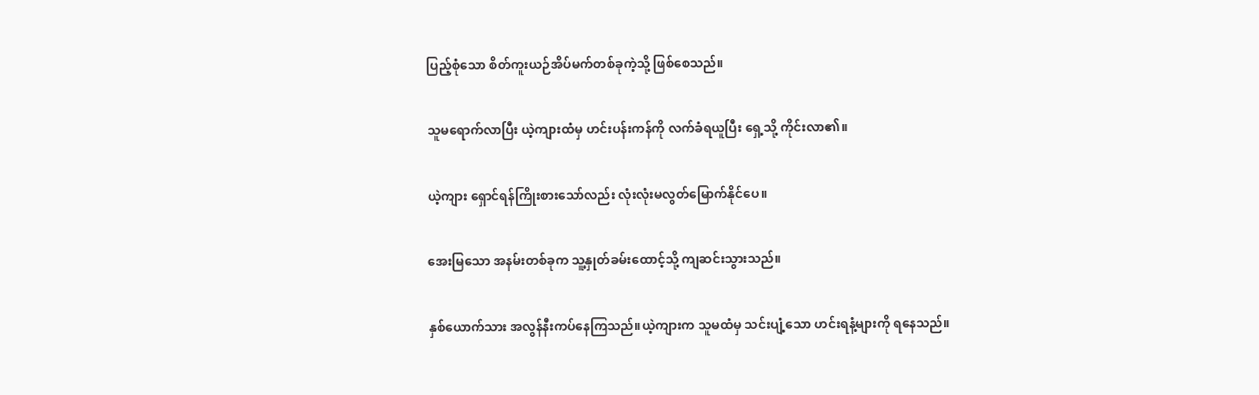ပြည့်စုံသော စိတ်ကူးယဉ်အိပ်မက်တစ်ခုကဲ့သို့ ဖြစ်စေသည်။

သူမရောက်လာပြီး ယဲ့ကျားထံမှ ဟင်းပန်းကန်ကို လက်ခံရယူပြီး ရှေ့သို့ ကိုင်းလာ၏။

ယဲ့ကျား ရှောင်ရန်ကြိုးစားသော်လည်း လုံးလုံးမလွတ်မြောက်နိုင်ပေ။

အေးမြသော အနမ်းတစ်ခုက သူ့နှုတ်ခမ်းထောင့်သို့ ကျဆင်းသွားသည်။

နှစ်ယောက်သား အလွန်နီးကပ်နေကြသည်။ယဲ့ကျားက သူမထံမှ သင်းပျံ့သော ဟင်းရနံ့များကို ရနေသည်။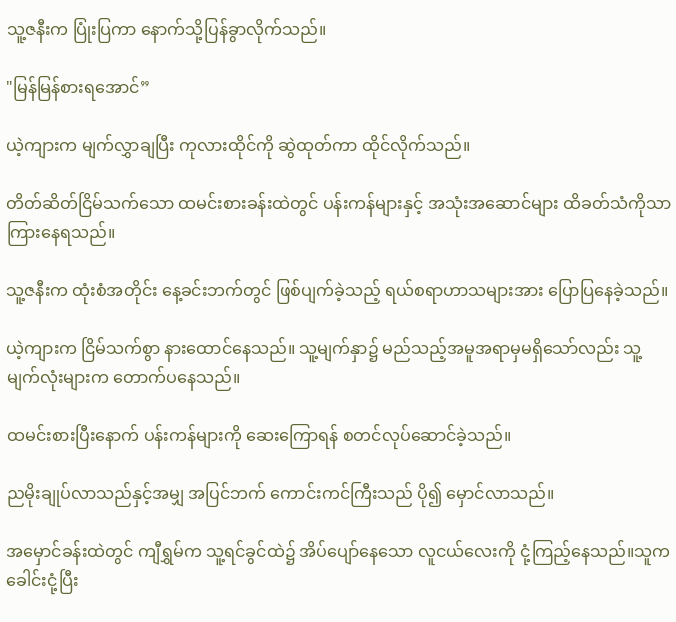သူ့ဇနီးက ပြုံးပြကာ နောက်သို့ပြန်ခွာလိုက်သည်။

"မြန်မြန်စားရအောင်”

ယဲ့ကျားက မျက်လွှာချပြီး ကုလားထိုင်ကို ဆွဲထုတ်ကာ ထိုင်လိုက်သည်။

တိတ်ဆိတ်ငြိမ်သက်သော ထမင်းစားခန်းထဲတွင် ပန်းကန်များနှင့် အသုံးအဆောင်များ ထိခတ်သံကိုသာ ကြားနေရသည်။

သူ့ဇနီးက ထုံးစံအတိုင်း နေ့ခင်းဘက်တွင် ဖြစ်ပျက်ခဲ့သည့် ရယ်စရာဟာသများအား ပြောပြနေခဲ့သည်။

ယဲ့ကျားက ငြိမ်သက်စွာ နားထောင်နေသည်။ သူ့မျက်နှာ၌ မည်သည့်အမူအရာမှမရှိသော်လည်း သူ့မျက်လုံးများက တောက်ပနေသည်။

ထမင်းစားပြီးနောက် ပန်းကန်များကို ဆေးကြောရန် စတင်လုပ်ဆောင်ခဲ့သည်။

ညမိုးချုပ်လာသည်နှင့်အမျှ အပြင်ဘက် ကောင်းကင်ကြီးသည် ပို၍ မှောင်လာသည်။

အမှောင်ခန်းထဲတွင် ကျီရွှမ်က သူ့ရင်ခွင်ထဲ၌ အိပ်ပျော်နေသော လူငယ်လေးကို ငုံ့ကြည့်နေသည်။သူက ခေါင်းငုံ့ပြီး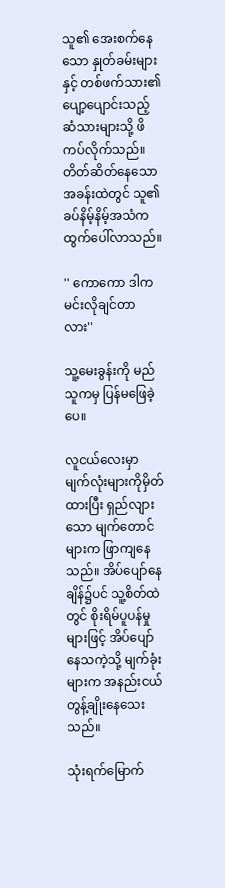သူ၏ အေးစက်နေသော နှုတ်ခမ်းများနှင့် တစ်ဖက်သား၏ ပျော့ပျောင်းသည့် ဆံသားများသို့ ဖိကပ်လိုက်သည်။ တိတ်ဆိတ်နေသော အခန်းထဲတွင် သူ၏ ခပ်နိမ့်နိမ့်အသံက ထွက်ပေါ်လာသည်။

'' ကောကော ဒါကမင်းလိုချင်တာလား''

သူ့မေးခွန်းကို မည်သူကမှ ပြန်မဖြေခဲ့ပေ။

လူငယ်လေးမှာ မျက်လုံးများကိုမှိတ်ထားပြီး ရှည်လျားသော မျက်တောင်များက ဖြာကျနေသည်။ အိပ်ပျော်နေချိန်၌ပင် သူ့စိတ်ထဲတွင် စိုးရိမ်ပူပန်မှုများဖြင့် အိပ်ပျော်နေသကဲ့သို့ မျက်ခုံးများက အနည်းငယ် တွန့်ချိုးနေသေးသည်။

သုံးရက်မြောက်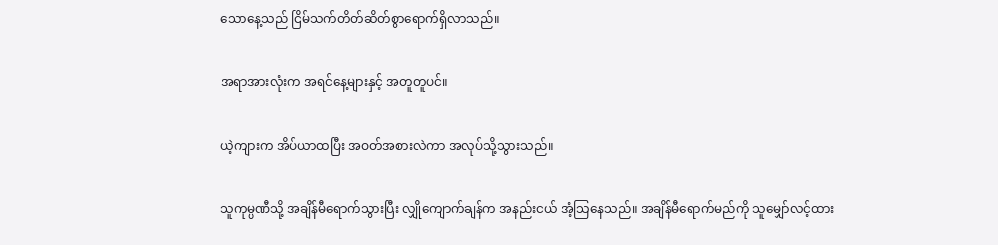သောနေ့သည် ငြိမ်သက်တိတ်ဆိတ်စွာရောက်ရှိလာသည်။

အရာအားလုံးက အရင်နေ့များနှင့် အတူတူပင်။

ယဲ့ကျားက အိပ်ယာထပြီး အဝတ်အစားလဲကာ အလုပ်သို့သွားသည်။

သူကုမ္ပဏီသို့ အချိန်မီရောက်သွားပြီး လျှိုကျောက်ချန်က အနည်းငယ် အံ့သြနေသည်။ အချိန်မီရောက်မည်ကို သူမျှော်လင့်ထား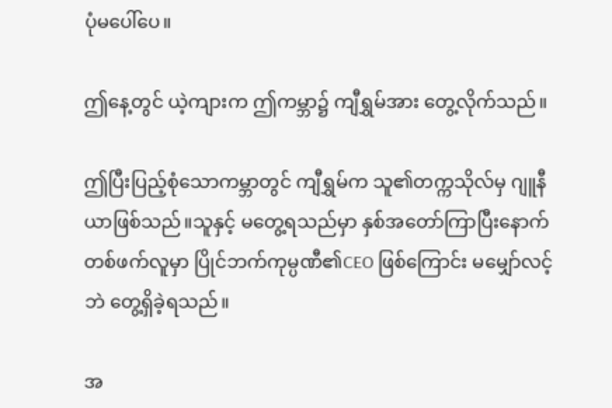ပုံမပေါ်ပေ။

ဤနေ့တွင် ယဲ့ကျားက ဤကမ္ဘာ၌ ကျီရွှမ်အား တွေ့လိုက်သည်။

ဤပြီးပြည့်စုံသောကမ္ဘာတွင် ကျီရွှမ်က သူ၏တက္ကသိုလ်မှ ဂျူနီယာဖြစ်သည်။သူနှင့် မတွေ့ရသည်မှာ နှစ်အတော်ကြာပြီးနောက် တစ်ဖက်လူမှာ ပြိုင်ဘက်ကုမ္ပဏီ၏CEO ဖြစ်ကြောင်း မမျှော်လင့်ဘဲ တွေ့ရှိခဲ့ရသည်။

အ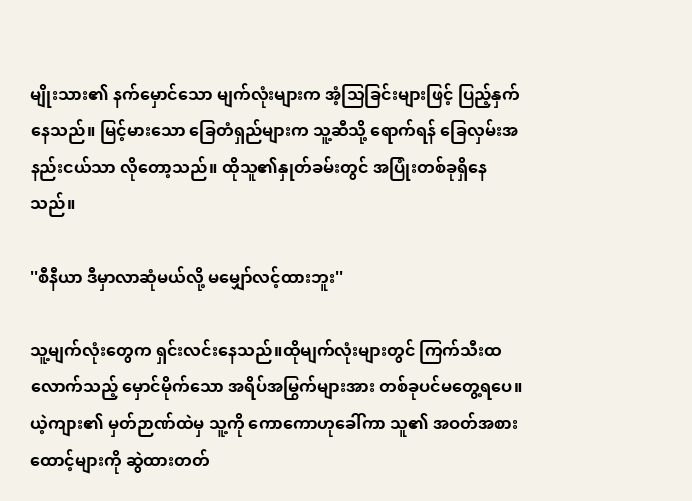မျိုးသား၏ နက်မှောင်သော မျက်လုံးများက အံ့သြခြင်းများဖြင့် ပြည့်နှက်နေသည်။ မြင့်မားသော ခြေတံရှည်များက သူ့ဆီသို့ ရောက်ရန် ခြေလှမ်းအနည်းငယ်သာ လိုတော့သည်။ ထိုသူ၏နှုတ်ခမ်းတွင် အပြုံးတစ်ခုရှိနေသည်။

''စီနီယာ ဒီမှာလာဆုံမယ်လို့ မမျှော်လင့်ထားဘူး''

သူ့မျက်လုံးတွေက ရှင်းလင်းနေသည်။ထိုမျက်လုံးများတွင် ကြက်သီးထလောက်သည့် မှောင်မိုက်သော အရိပ်အမြွက်များအား တစ်ခုပင်မတွေ့ရပေ။ယဲ့ကျား၏ မှတ်ဉာဏ်ထဲမှ သူ့ကို ကောကောဟုခေါ်ကာ သူ၏ အဝတ်အစားထောင့်များကို ဆွဲထားတတ်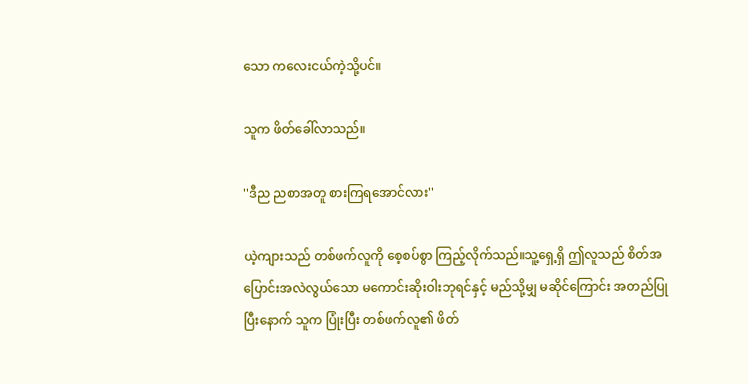သော ကလေးငယ်ကဲ့သို့ပင်။

သူက ဖိတ်ခေါ်လာသည်။

''ဒီည ညစာအတူ စားကြရအောင်လား''

ယဲ့ကျားသည် တစ်ဖက်လူကို စေ့စပ်စွာ ကြည့်လိုက်သည်။သူ့ရှေ့ရှိ ဤလူသည် စိတ်အပြောင်းအလဲလွယ်သော မကောင်းဆိုးဝါးဘုရင်နှင့် မည်သို့မျှ မဆိုင်ကြောင်း အတည်ပြုပြီးနောက် သူက ပြုံးပြီး တစ်ဖက်လူ၏ ဖိတ်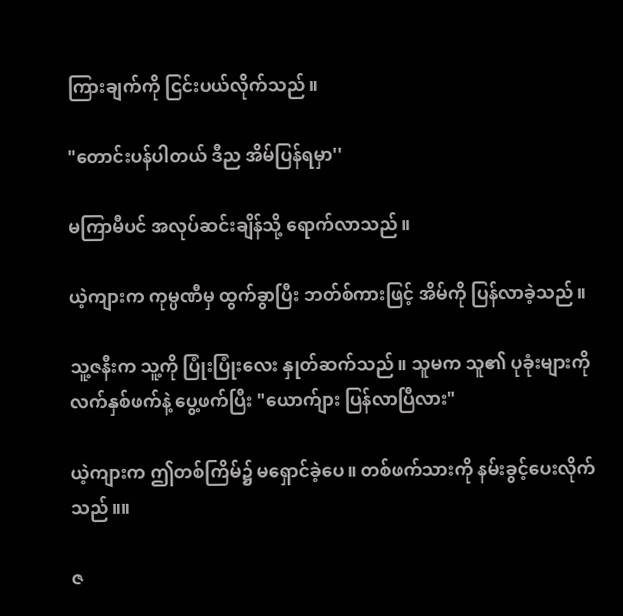ကြားချက်ကို ငြင်းပယ်လိုက်သည်။

"တောင်းပန်ပါတယ် ဒီည အိမ်ပြန်ရမှာ''

မကြာမီပင် အလုပ်ဆင်းချိန်သို့ ရောက်လာသည်။

ယဲ့ကျားက ကုမ္ပဏီမှ ထွက်ခွာပြီး ဘတ်စ်ကားဖြင့် အိမ်ကို ပြန်လာခဲ့သည်။

သူ့ဇနီးက သူ့ကို ပြုံးပြုံးလေး နှုတ်ဆက်သည်။ သူမက သူ၏ ပုခုံးများကို လက်နှစ်ဖက်နဲ့ ပွေ့ဖက်ပြီး "ယောက်ျား ပြန်လာပြီလား"

ယဲ့ကျားက ဤတစ်ကြိမ်၌ မရှောင်ခဲ့ပေ။ တစ်ဖက်သားကို နမ်းခွင့်ပေးလိုက်သည်။။

ဇ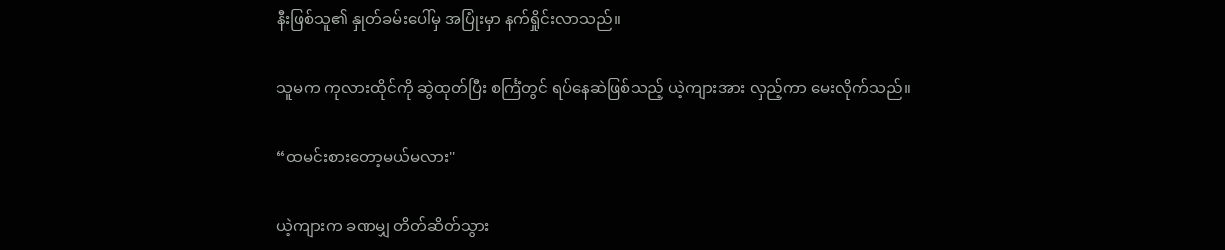နီးဖြစ်သူ၏ နှုတ်ခမ်းပေါ်မှ အပြုံးမှာ နက်ရှိုင်းလာသည်။

သူမက ကုလားထိုင်ကို ဆွဲထုတ်ပြီး စင်္ကြံတွင် ရပ်နေဆဲဖြစ်သည့် ယဲ့ကျားအား လှည့်ကာ မေးလိုက်သည်။

“ထမင်းစားတော့မယ်မလား''

ယဲ့ကျားက ခဏမျှ တိတ်ဆိတ်သွား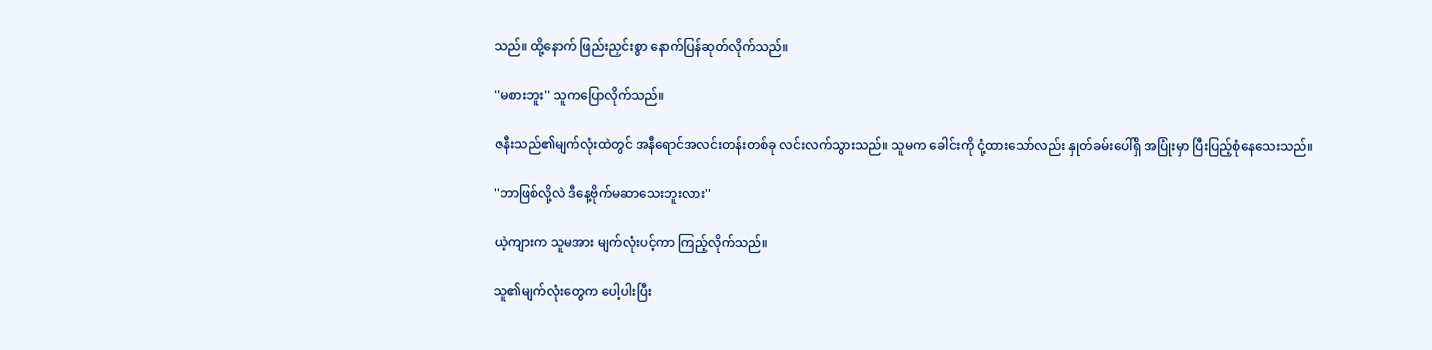သည်။ ထို့နောက် ဖြည်းညှင်းစွာ နောက်ပြန်ဆုတ်လိုက်သည်။

''မစားဘူး'' သူကပြောလိုက်သည်။

ဇနီးသည်၏မျက်လုံးထဲတွင် အနီရောင်အလင်းတန်းတစ်ခု လင်းလက်သွားသည်။ သူမက ခေါင်းကို ငုံ့ထားသော်လည်း နှုတ်ခမ်းပေါ်ရှိ အပြုံးမှာ ပြီးပြည့်စုံနေသေးသည်။

''ဘာဖြစ်လို့လဲ ဒီနေ့ဗိုက်မဆာသေးဘူးလား''

ယဲ့ကျားက သူမအား မျက်လုံးပင့်ကာ ကြည့်လိုက်သည်။

သူ၏မျက်လုံးတွေက ပေါ့ပါးပြီး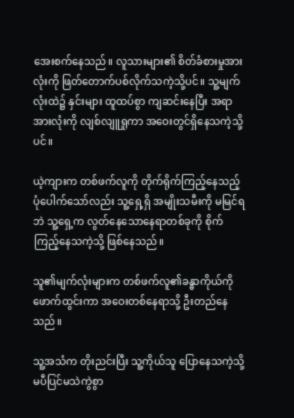အေးစက်နေသည်။ လူသားများ၏ စိတ်ခံစားမှုအားလုံးကို ဖြတ်တောက်ပစ်လိုက်သကဲ့သို့ပင်။ သူ့မျက်လုံးထဲ၌ နှင်းများ ထူထပ်စွာ ကျဆင်းနေပြီး အရာအားလုံးကို လျစ်လျူရှုကာ အဝေးတွင်ရှိနေသကဲ့သို့ပင်။

ယဲ့ကျားက တစ်ဖက်လူကို တိုက်ရိုက်ကြည့်နေသည့်ပုံပေါက်သော်လည်း သူ့ရှေ့ရှိ အမျိုးသမီးကို မမြင်ရဘဲ သူ့ရှေ့က လွတ်နေသောနေရာတစ်ခုကို စိုက်ကြည့်နေသကဲ့သို့ ဖြစ်နေသည်။

သူ၏မျက်လုံးများက တစ်ဖက်လူ၏ခန္ဓာကိုယ်ကို ဖောက်ထွင်းကာ အဝေးတစ်နေရာသို့ ဦးတည်နေသည်။

သူ့အသံက တိုးညင်းပြီး သူ့ကိုယ်သူ ပြောနေသကဲ့သို့ မပီပြင်မသဲကွဲစွာ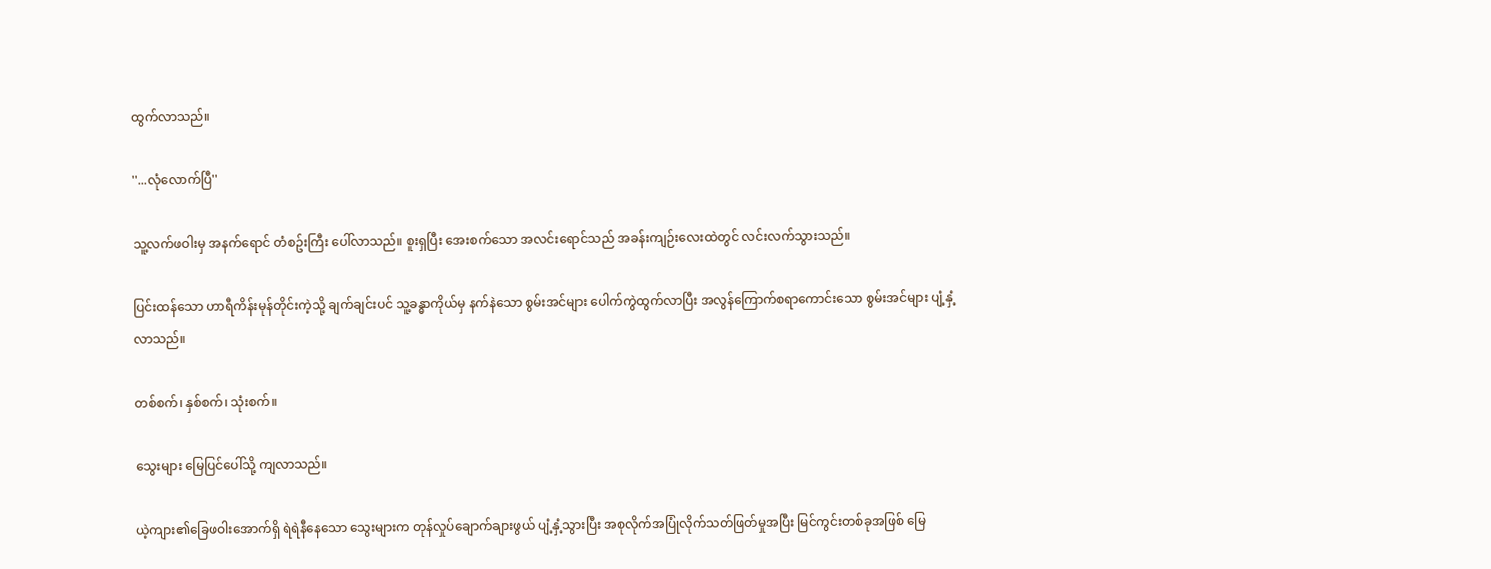ထွက်လာသည်။

''...လုံလောက်ပြီ''

သူ့လက်ဖဝါးမှ အနက်ရောင် တံစဥ်းကြီး ပေါ်လာသည်။ စူးရှပြီး အေးစက်သော အလင်းရောင်သည် အခန်းကျဉ်းလေးထဲတွင် လင်းလက်သွားသည်။

ပြင်းထန်သော ဟာရီကိန်းမုန်တိုင်းကဲ့သို့ ချက်ချင်းပင် သူ့ခန္ဓာကိုယ်မှ နက်နဲသော စွမ်းအင်များ ပေါက်ကွဲထွက်လာပြီး အလွန်ကြောက်စရာကောင်းသော စွမ်းအင်များ ပျံ့နှံ့လာသည်။

တစ်စက်၊ နှစ်စက်၊ သုံးစက်။

သွေးများ မြေပြင်ပေါ်သို့ ကျလာသည်။

ယဲ့ကျား၏ခြေဖဝါးအောက်ရှိ ရဲရဲနီနေသော သွေးများက တုန်လှုပ်ချောက်ချားဖွယ် ပျံ့နှံ့သွားပြီး အစုလိုက်အပြုံလိုက်သတ်ဖြတ်မှုအပြီး မြင်ကွင်းတစ်ခုအဖြစ် မြေ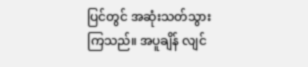ပြင်တွင် အဆုံးသတ်သွားကြသည်။ အပူချိန် လျင်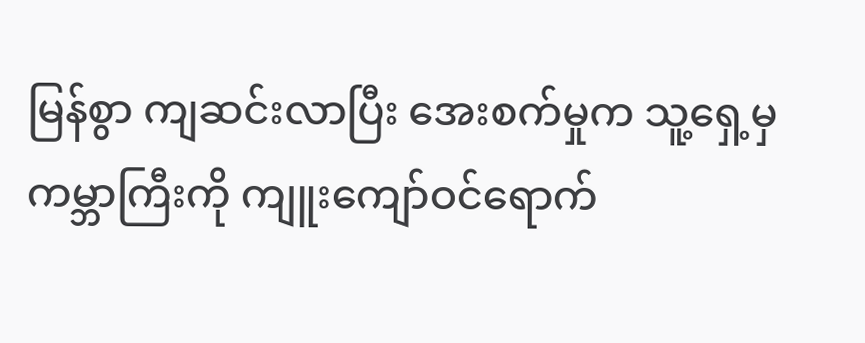မြန်စွာ ကျဆင်းလာပြီး အေးစက်မှုက သူ့ရှေ့မှ ကမ္ဘာကြီးကို ကျူးကျော်ဝင်ရောက်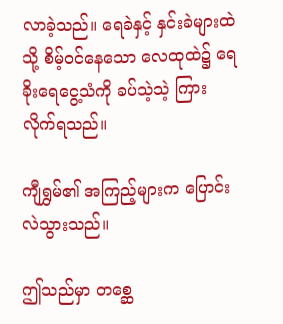လာခဲ့သည်။ ရေခဲနှင့် နှင်းခဲများထဲသို့ စိမ့်ဝင်နေသော လေထုထဲ၌ ရေခိုးရေငွေ့သံကို ခပ်သဲ့သဲ့ ကြားလိုက်ရသည်။

ကျီရွှမ်၏ အကြည့်များက ပြောင်းလဲသွားသည်။

ဤသည်မှာ တစ္ဆေ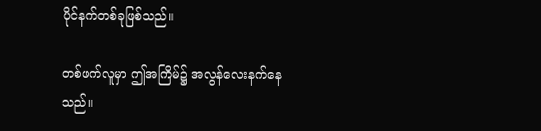ပိုင်နက်တစ်ခုဖြစ်သည်။

တစ်ဖက်လူမှာ ဤအကြိမ်၌ အလွန်လေးနက်နေသည်။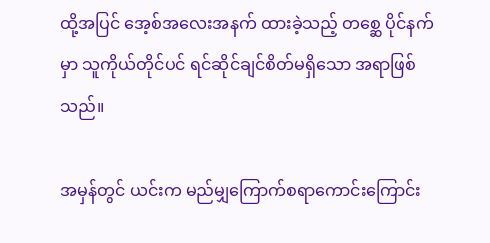ထို့အပြင် အေ့စ်အလေးအနက် ထားခဲ့သည့် တစ္ဆေ ပိုင်နက်မှာ သူကိုယ်တိုင်ပင် ရင်ဆိုင်ချင်စိတ်မရှိသော အရာဖြစ်သည်။

အမှန်တွင် ယင်းက မည်မျှကြောက်စရာကောင်းကြောင်း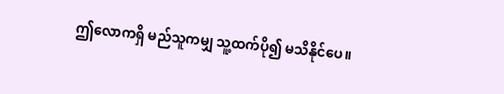ဤလောကရှိ မည်သူကမျှ သူ့ထက်ပို၍ မသိနိုင်ပေ။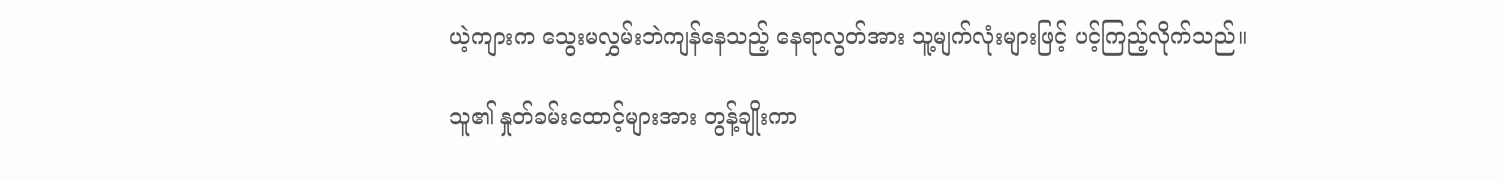ယဲ့ကျားက သွေးမလွှမ်းဘဲကျန်နေသည့် နေရာလွတ်အား သူ့မျက်လုံးများဖြင့် ပင့်ကြည့်လိုက်သည်။

သူ၏ နှုတ်ခမ်းထောင့်များအား တွန့်ချိုးကာ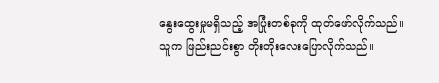နွေးထွေးမှုမရှိသည့် အပြုံးတစ်ခုကို ထုတ်ဖော်လိုက်သည်။ သူက ဖြည်းညင်းစွာ တိုးတိုးလေးပြောလိုက်သည်။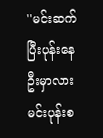''မင်းဆက်ပြီးပုန်းနေဦးမှာလား မင်းပုန်းစ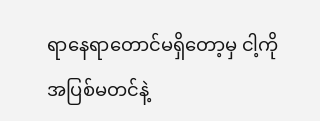ရာနေရာတောင်မရှိတော့မှ ငါ့ကိုအပြစ်မတင်နဲ့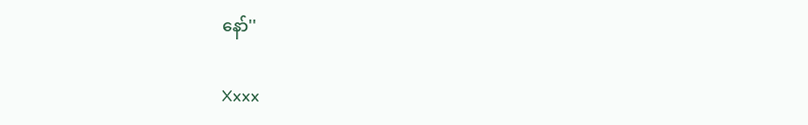နော်''

Xxxx